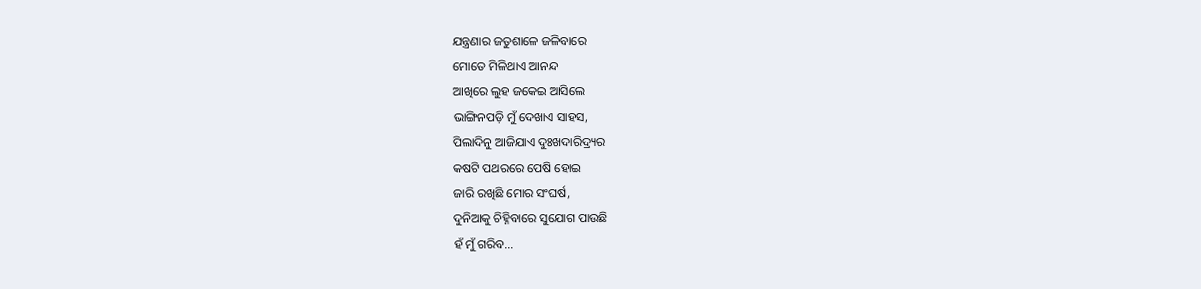ଯନ୍ତ୍ରଣାର ଜତୁଶାଳେ ଜଳିବାରେ
ମୋତେ ମିଳିଥାଏ ଆନନ୍ଦ
ଆଖିରେ ଲୁହ ଜକେଇ ଆସିଲେ
ଭାଙ୍ଗିନପଡ଼ି ମୁଁ ଦେଖାଏ ସାହସ,
ପିଲାଦିନୁ ଆଜିଯାଏ ଦୁଃଖଦାରିଦ୍ର୍ୟର
କଷଟି ପଥରରେ ପେଷି ହୋଇ
ଜାରି ରଖିଛି ମୋର ସଂଘର୍ଷ,
ଦୁନିଆକୁ ଚିହ୍ନିବାରେ ସୁଯୋଗ ପାଉଛି
ହଁ ମୁଁ ଗରିବ…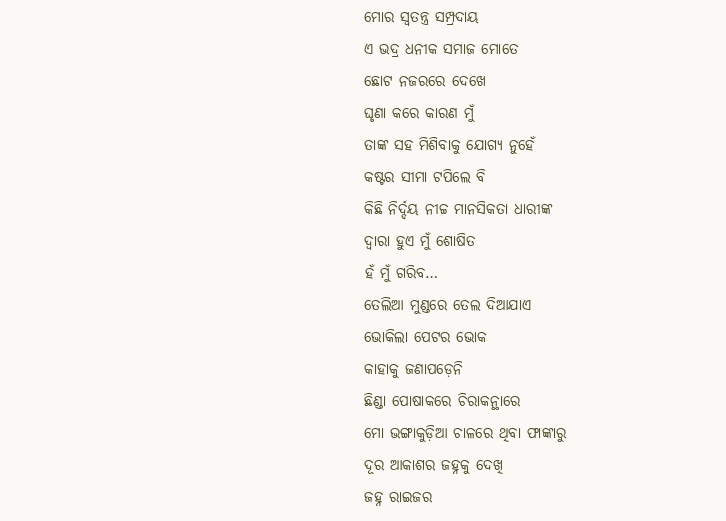ମୋର ସ୍ୱତନ୍ତ୍ର ସମ୍ପ୍ରଦାୟ
ଏ ଭଦ୍ର ଧନୀକ ସମାଜ ମୋତେ
ଛୋଟ ନଜରରେ ଦେଖେ
ଘୃଣା କରେ କାରଣ ମୁଁ
ତାଙ୍କ ସହ ମିଶିବାକୁ ଯୋଗ୍ୟ ନୁହେଁ
କଷ୍ଟର ସୀମା ଟପିଲେ ବି
କିଛି ନିର୍ଦ୍ଦୟ ନୀଚ୍ଚ ମାନସିକତା ଧାରୀଙ୍କ
ଦ୍ୱାରା ହୁଏ ମୁଁ ଶୋଷିତ
ହଁ ମୁଁ ଗରିବ…
ତେଲିଆ ମୁଣ୍ଡରେ ତେଲ ଦିଆଯାଏ
ଭୋକିଲା ପେଟର ଭୋକ
କାହାକୁ ଜଣାପଡ଼େନି
ଛିଣ୍ଡା ପୋଷାକରେ ଚିରାକନ୍ଥାରେ
ମୋ ଭଙ୍ଗାକୁଡ଼ିଆ ଚାଳରେ ଥିବା ଫାଙ୍କାରୁ
ଦୂର ଆକାଶର ଜହ୍ନକୁ ଦେଖି
ଜହ୍ନ ରାଇଜର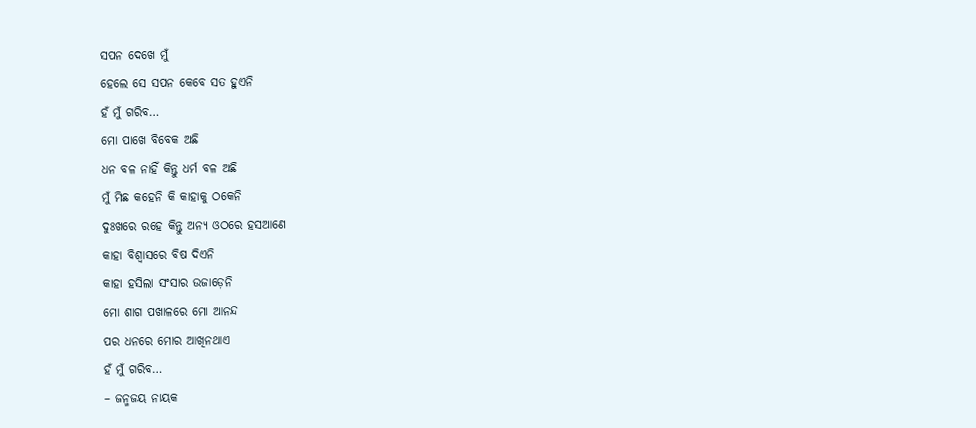ସପନ ଦେଖେ ମୁଁ
ହେଲେ ସେ ସପନ କେବେ ସତ ହୁଏନି
ହଁ ମୁଁ ଗରିବ…
ମୋ ପାଖେ ବିବେକ ଅଛି
ଧନ ବଳ ନାହିଁ କିନ୍ତୁ ଧର୍ମ ବଳ ଅଛି
ମୁଁ ମିଛ କହେନି କି କାହାକୁ ଠକେନି
ଦୁଃଖରେ ରହେ କିନ୍ତୁ ଅନ୍ୟ ଓଠରେ ହସଆଣେ
କାହା ବିଶ୍ୱାସରେ ବିଷ ଦିଏନି
କାହା ହସିଲା ସଂସାର ଉଜାଡ଼େନି
ମୋ ଶାଗ ପଖାଳରେ ମୋ ଆନନ୍ଦ
ପର ଧନରେ ମୋର ଆଖିନଥାଏ
ହଁ ମୁଁ ଗରିବ…
– ଜନ୍ମଜୟ ନାୟକ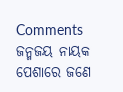Comments
ଜନ୍ମଜୟ ନାୟକ ପେଶାରେ ଜଣେ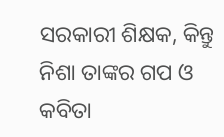ସରକାରୀ ଶିକ୍ଷକ, କିନ୍ତୁ ନିଶା ତାଙ୍କର ଗପ ଓ କବିତା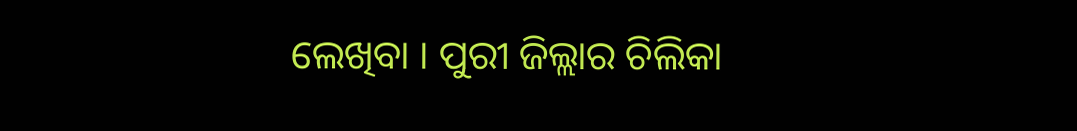ଲେଖିବା । ପୁରୀ ଜିଲ୍ଲାର ଚିଲିକା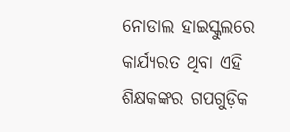ନୋଡାଲ ହାଇସ୍କୁଲରେ କାର୍ଯ୍ୟରତ ଥିବା ଏହି ଶିକ୍ଷକଙ୍କର ଗପଗୁଡ଼ିକ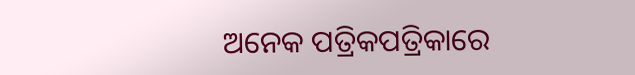ଅନେକ ପତ୍ରିକପତ୍ରିକାରେ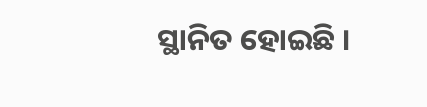ସ୍ଥାନିତ ହୋଇଛି ।